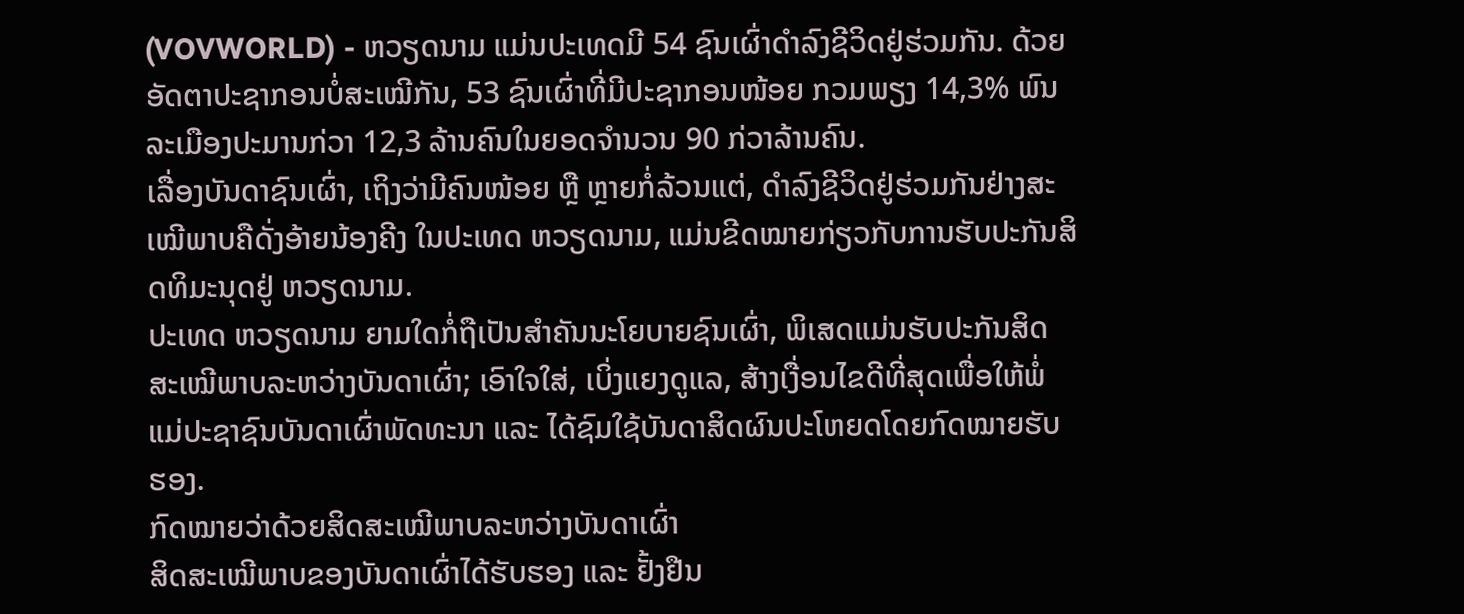(VOVWORLD) - ຫວຽດນາມ ແມ່ນປະເທດມີ 54 ຊົນເຜົ່າດຳລົງຊີວິດຢູ່ຮ່ວມກັນ. ດ້ວຍອັດຕາປະຊາກອນບໍ່ສະເໝີກັນ, 53 ຊົນເຜົ່າທີ່ມີປະຊາກອນໜ້ອຍ ກວມພຽງ 14,3% ພົນລະເມືອງປະມານກ່ວາ 12,3 ລ້ານຄົນໃນຍອດຈຳນວນ 90 ກ່ວາລ້ານຄົນ.
ເລື່ອງບັນດາຊົນເຜົ່າ, ເຖິງວ່າມີຄົນໜ້ອຍ ຫຼື ຫຼາຍກໍ່ລ້ວນແຕ່, ດຳລົງຊີວິດຢູ່ຮ່ວມກັນຢ່າງສະເໝີພາບຄືດັ່ງອ້າຍນ້ອງຄີງ ໃນປະເທດ ຫວຽດນາມ, ແມ່ນຂີດໝາຍກ່ຽວກັບການຮັບປະກັນສິດທິມະນຸດຢູ່ ຫວຽດນາມ.
ປະເທດ ຫວຽດນາມ ຍາມໃດກໍ່ຖືເປັນສຳຄັນນະໂຍບາຍຊົນເຜົ່າ, ພິເສດແມ່ນຮັບປະກັນສິດສະເໝີພາບລະຫວ່າງບັນດາເຜົ່າ; ເອົາໃຈໃສ່, ເບິ່ງແຍງດູແລ, ສ້າງເງື່ອນໄຂດີທີ່ສຸດເພື່ອໃຫ້ພໍ່ແມ່ປະຊາຊົນບັນດາເຜົ່າພັດທະນາ ແລະ ໄດ້ຊົມໃຊ້ບັນດາສິດຜົນປະໂຫຍດໂດຍກົດໝາຍຮັບຮອງ.
ກົດໝາຍວ່າດ້ວຍສິດສະເໝີພາບລະຫວ່າງບັນດາເຜົ່າ
ສິດສະເໝີພາບຂອງບັນດາເຜົ່າໄດ້ຮັບຮອງ ແລະ ຢັ້ງຢືນ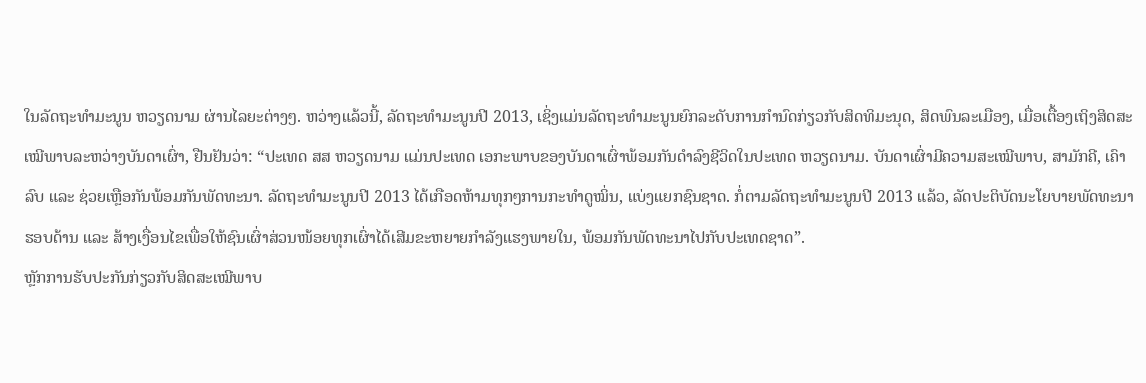ໃນລັດຖະທຳມະນູນ ຫວຽດນາມ ຜ່ານໄລຍະຕ່າງໆ. ຫວ່າງແລ້ວນີ້, ລັດຖະທຳມະນູນປີ 2013, ເຊິ່ງແມ່ນລັດຖະທຳມະນູນຍົກລະດັບການກຳນົດກ່ຽວກັບສິດທິມະນຸດ, ສິດພົນລະເມືອງ, ເມື່ອເຕື້ອງເຖິງສິດສະເໝີພາບລະຫວ່າງບັນດາເຜົ່າ, ຢືນຢັນວ່າ: “ປະເທດ ສສ ຫວຽດນາມ ແມ່ນປະເທດ ເອກະພາບຂອງບັນດາເຜົ່າພ້ອມກັນດຳລົງຊີວິດໃນປະເທດ ຫວຽດນາມ. ບັນດາເຜົ່າມີຄວາມສະເໝີພາບ, ສາມັກຄີ, ເຄົາລົບ ແລະ ຊ່ວຍເຫຼືອກັນພ້ອມກັນພັດທະນາ. ລັດຖະທຳມະນູນປີ 2013 ໄດ້ເກືອດຫ້າມທຸກໆການກະທຳດູໝິ່ນ, ແບ່ງແຍກຊົນຊາດ. ກໍ່ຕາມລັດຖະທຳມະນູນປີ 2013 ແລ້ວ, ລັດປະຕິບັດນະໂຍບາຍພັດທະນາຮອບດ້ານ ແລະ ສ້າງເງື່ອນໄຂເພື່ອໃຫ້ຊົນເຜົ່າສ່ວນໜ້ອຍທຸກເຜົ່າໄດ້ເສີມຂະຫຍາຍກຳລັງແຮງພາຍໃນ, ພ້ອມກັນພັດທະນາໄປກັບປະເທດຊາດ”.
ຫຼັກການຮັບປະກັນກ່ຽວກັບສິດສະເໝີພາບ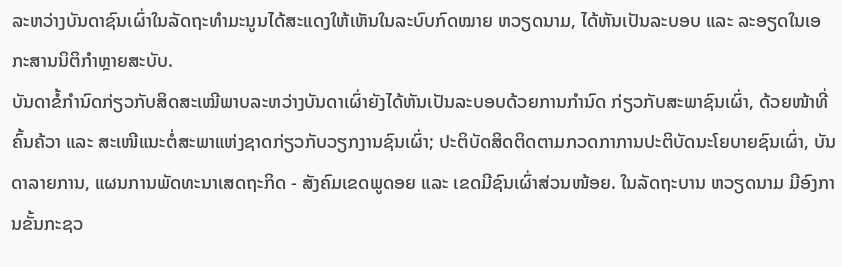ລະຫວ່າງບັນດາຊົນເຜົ່າໃນລັດຖະທຳມະນູນໄດ້ສະແດງໃຫ້ເຫັນໃນລະບົບກົດໝາຍ ຫວຽດນາມ, ໄດ້ຫັນເປັນລະບອບ ແລະ ລະອຽດໃນເອກະສານນິຕິກຳຫຼາຍສະບັບ.
ບັນດາຂໍ້ກຳນົດກ່ຽວກັບສິດສະເໝີພາບລະຫວ່າງບັນດາເຜົ່າຍັງໄດ້ຫັນເປັນລະບອບດ້ວຍການກຳນົດ ກ່ຽວກັບສະພາຊົນເຜົ່າ, ດ້ວຍໜ້າທີ່ຄົ້ນຄ້ວາ ແລະ ສະເໜີແນະຕໍ່ສະພາແຫ່ງຊາດກ່ຽວກັບວຽກງານຊົນເຜົ່າ; ປະຕິບັດສິດຕິດຕາມກວດກາການປະຕິບັດນະໂຍບາຍຊົນເຜົ່າ, ບັນດາລາຍການ, ແຜນການພັດທະນາເສດຖະກິດ - ສັງຄົມເຂດພູດອຍ ແລະ ເຂດມີຊົນເຜົ່າສ່ວນໜ້ອຍ. ໃນລັດຖະບານ ຫວຽດນາມ ມີອົງການຂັ້ນກະຊວ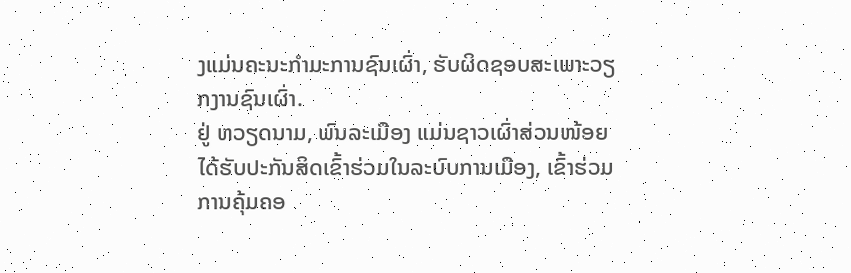ງແມ່ນຄະນະກຳມະການຊົນເຜົ່າ, ຮັບຜິດຊອບສະເພາະວຽກງານຊົນເຜົ່າ.
ຢູ່ ຫວຽດນາມ, ພົນລະເມືອງ ແມ່ນຊາວເຜົ່າສ່ວນໜ້ອຍ ໄດ້ຮັບປະກັນສິດເຂົ້າຮ່ວມໃນລະບົບການເມືອງ, ເຂົ້າຮ່ວມການຄຸ້ມຄອ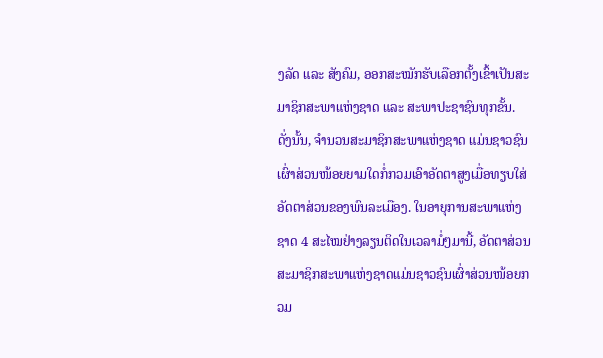ງລັດ ແລະ ສັງຄົມ, ອອກສະໝັກຮັບເລືອກຕັ້ງເຂົ້າເປັນສະມາຊິກສະພາແຫ່ງຊາດ ແລະ ສະພາປະຊາຊົນທຸກຂັ້ນ. ດັ່ງນັ້ນ, ຈຳນວນສະມາຊິກສະພາແຫ່ງຊາດ ແມ່ນຊາວຊົນເຜົ່າສ່ວນໜ້ອຍຍາມໃດກໍ່ກວມເອົາອັດຕາສູງເມື່ອທຽບໃສ່ອັດຕາສ່ວນຂອງພົນລະເມືອງ. ໃນອາຍຸການສະພາແຫ່ງຊາດ 4 ສະໄໝຢ່າງລຽນຕິດໃນເວລາມໍ່ໆມານີ້, ອັດຕາສ່ວນສະມາຊິກສະພາແຫ່ງຊາດແມ່ນຊາວຊົນເຜົ່າສ່ວນໜ້ອຍກວມ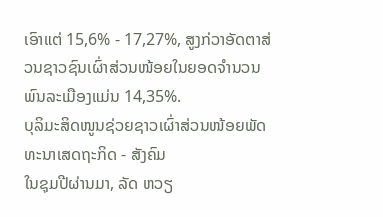ເອົາແຕ່ 15,6% - 17,27%, ສູງກ່ວາອັດຕາສ່ວນຊາວຊົນເຜົ່າສ່ວນໜ້ອຍໃນຍອດຈຳນວນພົນລະເມືອງແມ່ນ 14,35%.
ບຸລິມະສິດໜູນຊ່ວຍຊາວເຜົ່າສ່ວນໜ້ອຍພັດທະນາເສດຖະກິດ - ສັງຄົມ
ໃນຊຸມປີຜ່ານມາ, ລັດ ຫວຽ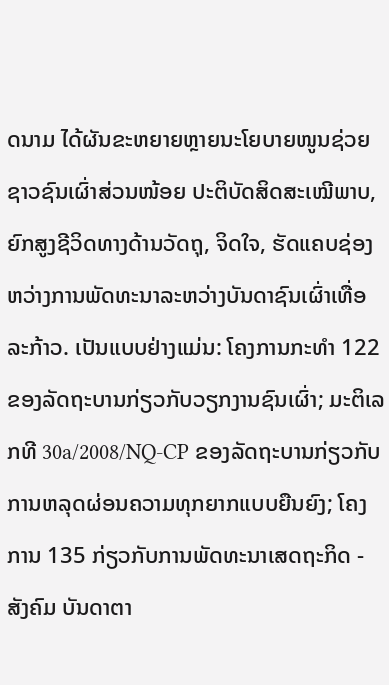ດນາມ ໄດ້ຜັນຂະຫຍາຍຫຼາຍນະໂຍບາຍໜູນຊ່ວຍຊາວຊົນເຜົ່າສ່ວນໜ້ອຍ ປະຕິບັດສິດສະເໝີພາບ, ຍົກສູງຊີວິດທາງດ້ານວັດຖຸ, ຈິດໃຈ, ຮັດແຄບຊ່ອງຫວ່າງການພັດທະນາລະຫວ່າງບັນດາຊົນເຜົ່າເທື່ອລະກ້າວ. ເປັນແບບຢ່າງແມ່ນ: ໂຄງການກະທຳ 122 ຂອງລັດຖະບານກ່ຽວກັບວຽກງານຊົນເຜົ່າ; ມະຕິເລກທີ 30a/2008/NQ-CP ຂອງລັດຖະບານກ່ຽວກັບການຫລຸດຜ່ອນຄວາມທຸກຍາກແບບຍືນຍົງ; ໂຄງການ 135 ກ່ຽວກັບການພັດທະນາເສດຖະກິດ - ສັງຄົມ ບັນດາຕາ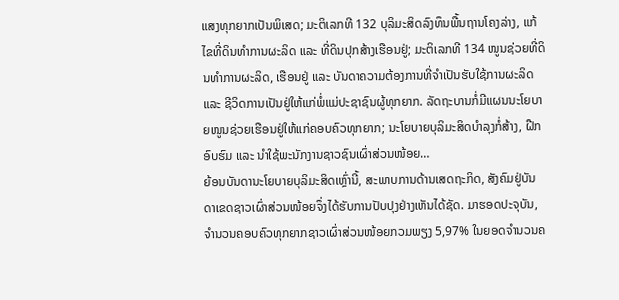ແສງທຸກຍາກເປັນພິເສດ; ມະຕິເລກທີ 132 ບຸລິມະສິດລົງທຶນພື້ນຖານໂຄງລ່າງ, ແກ້ໄຂທີ່ດິນທຳການຜະລິດ ແລະ ທີ່ດິນປຸກສ້າງເຮືອນຢູ່; ມະຕິເລກທີ 134 ໜູນຊ່ວຍທີ່ດິນທຳການຜະລິດ, ເຮືອນຢູ່ ແລະ ບັນດາຄວາມຕ້ອງການທີ່ຈຳເປັນຮັບໃຊ້ການຜະລິດ ແລະ ຊີວິດການເປັນຢູ່ໃຫ້ແກ່ພໍ່ແມ່ປະຊາຊົນຜູ້ທຸກຍາກ. ລັດຖະບານກໍ່ມີແຜນນະໂຍບາຍໜູນຊ່ວຍເຮືອນຢູ່ໃຫ້ແກ່ຄອບຄົວທຸກຍາກ; ນະໂຍບາຍບຸລິມະສິດບຳລຸງກໍ່ສ້າງ, ຝືກອົບຮົມ ແລະ ນຳໃຊ້ພະນັກງານຊາວຊົນເຜົ່າສ່ວນໜ້ອຍ…
ຍ້ອນບັນດານະໂຍບາຍບຸລິມະສິດເຫຼົ່ານີ້, ສະພາບການດ້ານເສດຖະກິດ, ສັງຄົມຢູ່ບັນດາເຂດຊາວເຜົ່າສ່ວນໜ້ອຍຈຶ່ງໄດ້ຮັບການປັບປຸງຢ່າງເຫັນໄດ້ຊັດ. ມາຮອດປະຈຸບັນ, ຈຳນວນຄອບຄົວທຸກຍາກຊາວເຜົ່າສ່ວນໜ້ອຍກວມພຽງ 5,97% ໃນຍອດຈຳນວນຄ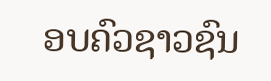ອບຄົວຊາວຊົນ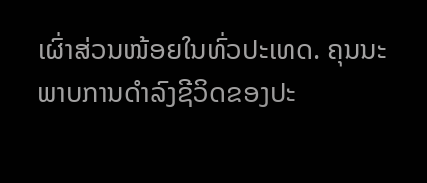ເຜົ່າສ່ວນໜ້ອຍໃນທົ່ວປະເທດ. ຄຸນນະພາບການດຳລົງຊີວິດຂອງປະ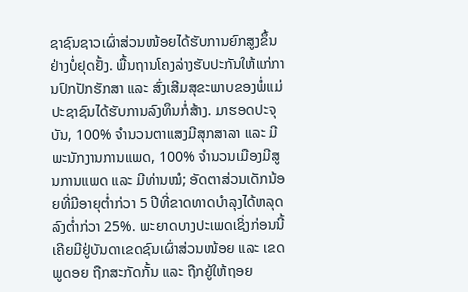ຊາຊົນຊາວເຜົ່າສ່ວນໜ້ອຍໄດ້ຮັບການຍົກສູງຂຶ້ນຢ່າງບໍ່ຢຸດຢັ້ງ. ພື້ນຖານໂຄງລ່າງຮັບປະກັນໃຫ້ແກ່ການປົກປັກຮັກສາ ແລະ ສົ່ງເສີມສຸຂະພາບຂອງພໍ່ແມ່ປະຊາຊົນໄດ້ຮັບການລົງທຶນກໍ່ສ້າງ. ມາຮອດປະຈຸບັນ, 100% ຈຳນວນຕາແສງມີສຸກສາລາ ແລະ ມີພະນັກງານການແພດ, 100% ຈຳນວນເມືອງມີສູນການແພດ ແລະ ມີທ່ານໝໍ; ອັດຕາສ່ວນເດັກນ້ອຍທີ່ມີອາຍຸຕ່ຳກ່ວາ 5 ປີທີ່ຂາດທາດບຳລຸງໄດ້ຫລຸດລົງຕ່ຳກ່ວາ 25%. ພະຍາດບາງປະເພດເຊິ່ງກ່ອນນີ້ເຄີຍມີຢູ່ບັນດາເຂດຊົນເຜົ່າສ່ວນໜ້ອຍ ແລະ ເຂດພູດອຍ ຖືກສະກັດກັ້ນ ແລະ ຖືກຍູ້ໃຫ້ຖອຍ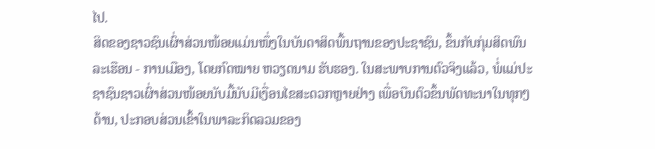ໄປ.
ສິດຂອງຊາວຊົນເຜົ່າສ່ວນໜ້ອຍແມ່ນໜຶ່ງໃນບັນດາສິດພື້ນຖານຂອງປະຊາຊົນ, ຂຶ້ນກັບກຸ່ມສິດພົນລະເຮືອນ - ການເມືອງ, ໂດຍກົດໝາຍ ຫວຽດນາມ ຮັບຮອງ. ໃນສະພາບການຕົວຈິງແລ້ວ, ພໍ່ແມ່ປະຊາຊົນຊາວເຜົ່າສ່ວນໜ້ອຍນັບມື້ນັບມີເງື່ອນໄຂສະດວກຫຼາຍຢ່າງ ເພື່ອບືນຕົວຂຶ້ນພັດທະນາໃນທຸກໆດ້ານ, ປະກອບສ່ວນເຂົ້າໃນພາລະກິດລວມຂອງ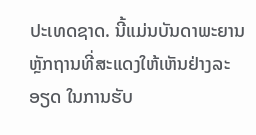ປະເທດຊາດ. ນີ້ແມ່ນບັນດາພະຍານຫຼັກຖານທີ່ສະແດງໃຫ້ເຫັນຢ່າງລະອຽດ ໃນການຮັບ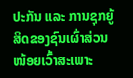ປະກັນ ແລະ ການຊຸກຍູ້ສິດຂອງຊົນເຜົ່າສ່ວນໜ້ອຍເວົ້າສະເພາະ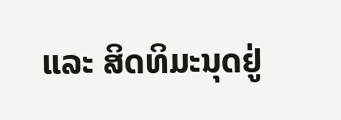ແລະ ສິດທິມະນຸດຢູ່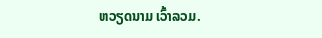ຫວຽດນາມ ເວົ້າລວມ.